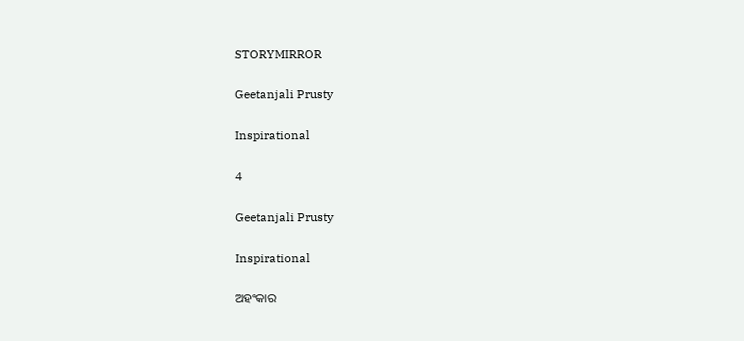STORYMIRROR

Geetanjali Prusty

Inspirational

4

Geetanjali Prusty

Inspirational

ଅହଂକାର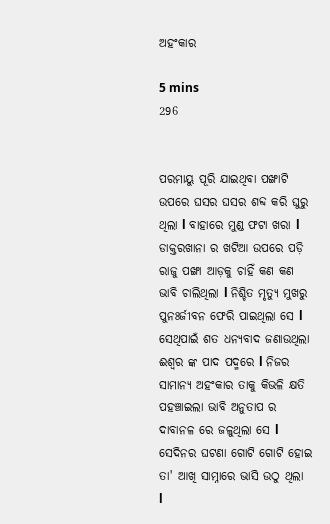ଅହଂକାର

5 mins
296


ପରମାୟୁ ପୂରି ଯାଇଥିବା ପଙ୍ଖାଟି ଉପରେ ଘସର ଘସର ଶବ୍ଦ କରି ଘୁରୁ ଥିଲା l ବାହାରେ ମୁଣ୍ଡ ଫଟା ଖରା l ଡାକ୍ତରଖାନା ର ଖଟିଆ ଉପରେ ପଡ଼ି ରାଜୁ ପଙ୍ଖା ଆଡ଼କୁ ଚାହିଁ କଣ କଣ ଭାବି ଚାଲିଥିଲା l ନିଶ୍ଚିତ ମୃତ୍ୟୁ ମୁଖରୁ ପୁନଃର୍ଜୀବନ ଫେରି ପାଇଥିଲା ସେ l ସେଥିପାଇଁ ଶତ ଧନ୍ୟବାଦ ଜଣାଉଥିଲା ଈଶ୍ୱର ଙ୍କ ପାଦ ପଦ୍ମରେ l ନିଜର ସାମାନ୍ୟ ଅହଂକାର ତାକୁ କିଭଳି କ୍ଷତି ପହଞ୍ଚାଇଲା ଭାବି ଅନୁତାପ ର ଦାବାନଳ ରେ ଜଳୁଥିଲା ସେ l ସେଦିନର ଘଟଣା ଗୋଟି ଗୋଟି ହୋଇ ତା' ଆଖି ସାମ୍ନାରେ ଭାସି ଉଠୁ ଥିଲା l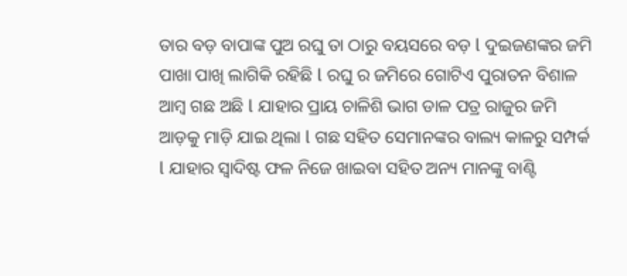ତାର ବଡ଼ ବାପାଙ୍କ ପୁଅ ରଘୁ ତା ଠାରୁ ବୟସରେ ବଡ଼ l ଦୁଇଜଣଙ୍କର ଜମି ପାଖା ପାଖି ଲାଗିକି ରହିଛି l ରଘୁ ର ଜମିରେ ଗୋଟିଏ ପୁରାତନ ବିଶାଳ ଆମ୍ବ ଗଛ ଅଛି l ଯାହାର ପ୍ରାୟ ଚାଳିଶି ଭାଗ ଡାଳ ପତ୍ର ରାଜୁର ଜମି ଆଡ଼କୁ ମାଡ଼ି ଯାଇ ଥିଲା l ଗଛ ସହିତ ସେମାନଙ୍କର ବାଲ୍ୟ କାଳରୁ ସମ୍ପର୍କ l ଯାହାର ସ୍ୱାଦିଷ୍ଟ ଫଳ ନିଜେ ଖାଇବା ସହିତ ଅନ୍ୟ ମାନଙ୍କୁ ବାଣ୍ଟି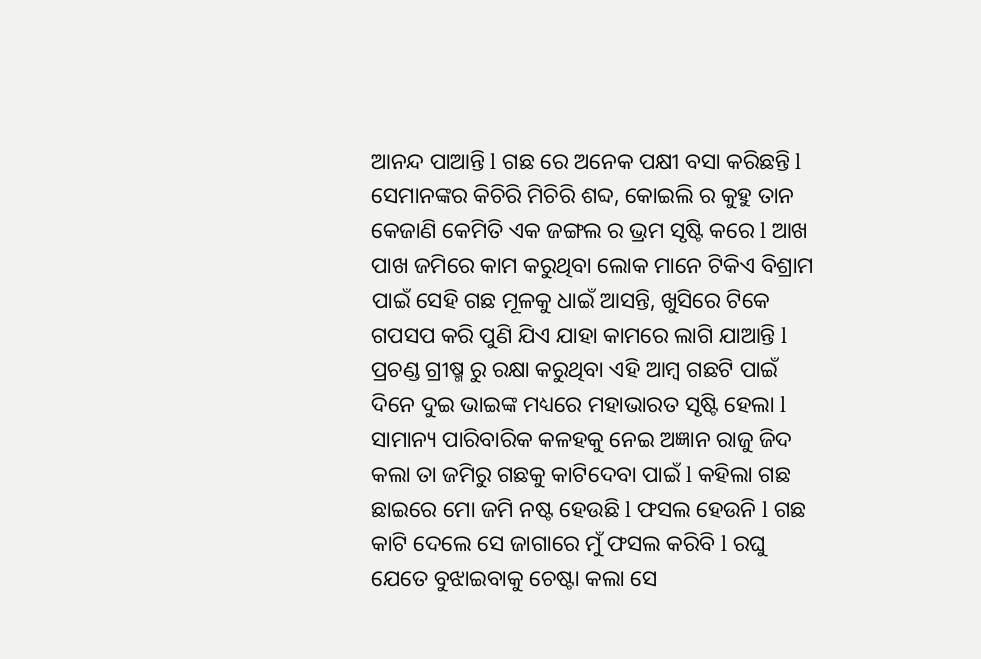ଆନନ୍ଦ ପାଆନ୍ତି l ଗଛ ରେ ଅନେକ ପକ୍ଷୀ ବସା କରିଛନ୍ତି l ସେମାନଙ୍କର କିଚିରି ମିଚିରି ଶବ୍ଦ, କୋଇଲି ର କୁହୁ ତାନ କେଜାଣି କେମିତି ଏକ ଜଙ୍ଗଲ ର ଭ୍ରମ ସୃଷ୍ଟି କରେ l ଆଖ ପାଖ ଜମିରେ କାମ କରୁଥିବା ଲୋକ ମାନେ ଟିକିଏ ବିଶ୍ରାମ ପାଇଁ ସେହି ଗଛ ମୂଳକୁ ଧାଇଁ ଆସନ୍ତି, ଖୁସିରେ ଟିକେ ଗପସପ କରି ପୁଣି ଯିଏ ଯାହା କାମରେ ଲାଗି ଯାଆନ୍ତି l ପ୍ରଚଣ୍ଡ ଗ୍ରୀଷ୍ମ ରୁ ରକ୍ଷା କରୁଥିବା ଏହି ଆମ୍ବ ଗଛଟି ପାଇଁ ଦିନେ ଦୁଇ ଭାଇଙ୍କ ମଧ୍ୟରେ ମହାଭାରତ ସୃଷ୍ଟି ହେଲା l ସାମାନ୍ୟ ପାରିବାରିକ କଳହକୁ ନେଇ ଅଜ୍ଞାନ ରାଜୁ ଜିଦ କଲା ତା ଜମିରୁ ଗଛକୁ କାଟିଦେବା ପାଇଁ l କହିଲା ଗଛ ଛାଇରେ ମୋ ଜମି ନଷ୍ଟ ହେଉଛି l ଫସଲ ହେଉନି l ଗଛ କାଟି ଦେଲେ ସେ ଜାଗାରେ ମୁଁ ଫସଲ କରିବି l ରଘୁ ଯେତେ ବୁଝାଇବାକୁ ଚେଷ୍ଟା କଲା ସେ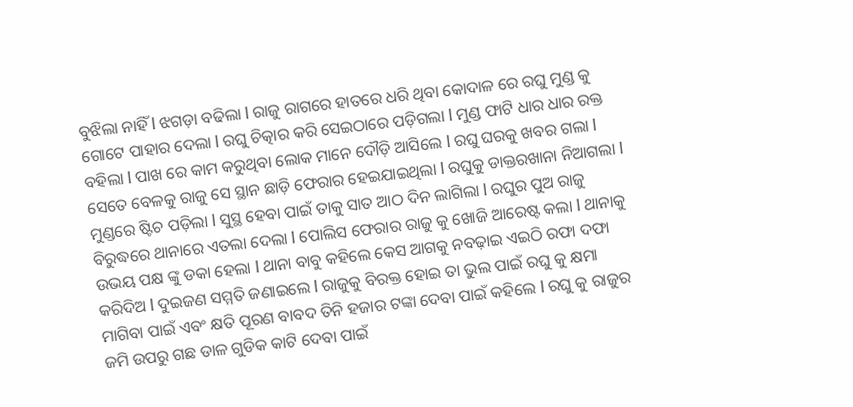ବୁଝିଲା ନାହିଁ l ଝଗଡ଼ା ବଢିଲା l ରାଜୁ ରାଗରେ ହାତରେ ଧରି ଥିବା କୋଦାଳ ରେ ରଘୁ ମୁଣ୍ଡ କୁ ଗୋଟେ ପାହାର ଦେଲା l ରଘୁ ଚିତ୍କାର କରି ସେଇଠାରେ ପଡ଼ିଗଲା l ମୁଣ୍ଡ ଫାଟି ଧାର ଧାର ରକ୍ତ ବହିଲା l ପାଖ ରେ କାମ କରୁଥିବା ଲୋକ ମାନେ ଦୌଡ଼ି ଆସିଲେ l ରଘୁ ଘରକୁ ଖବର ଗଲା l ସେତେ ବେଳକୁ ରାଜୁ ସେ ସ୍ଥାନ ଛାଡ଼ି ଫେରାର ହେଇଯାଇଥିଲା l ରଘୁକୁ ଡାକ୍ତରଖାନା ନିଆଗଲା l ମୁଣ୍ଡରେ ଷ୍ଟିଚ ପଡ଼ିଲା l ସୁସ୍ଥ ହେବା ପାଇଁ ତାକୁ ସାତ ଆଠ ଦିନ ଲାଗିଲା l ରଘୁର ପୁଅ ରାଜୁ ବିରୁଦ୍ଧରେ ଥାନାରେ ଏତଲା ଦେଲା l ପୋଲିସ ଫେରାର ରାଜୁ କୁ ଖୋଜି ଆରେଷ୍ଟ କଲା l ଥାନାକୁ ଉଭୟ ପକ୍ଷ ଙ୍କୁ ଡକା ହେଲା l ଥାନା ବାବୁ କହିଲେ କେସ ଆଗକୁ ନବଢ଼ାଇ ଏଇଠି ରଫା ଦଫା କରିଦିଅ l ଦୁଇଜଣ ସମ୍ମତି ଜଣାଇଲେ l ରାଜୁକୁ ବିରକ୍ତ ହୋଇ ତା ଭୁଲ ପାଇଁ ରଘୁ କୁ କ୍ଷମା ମାଗିବା ପାଇଁ ଏବଂ କ୍ଷତି ପୂରଣ ବାବଦ ତିନି ହଜାର ଟଙ୍କା ଦେବା ପାଇଁ କହିଲେ l ରଘୁ କୁ ରାଜୁର ଜମି ଉପରୁ ଗଛ ଡାଳ ଗୁଡିକ କାଟି ଦେବା ପାଇଁ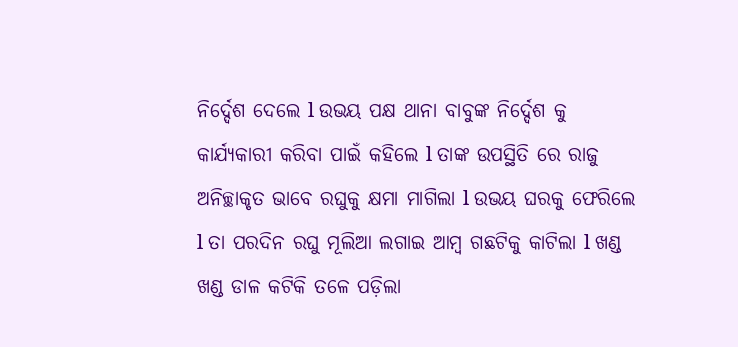ନିର୍ଦ୍ଦେଶ ଦେଲେ l ଉଭୟ ପକ୍ଷ ଥାନା ବାବୁଙ୍କ ନିର୍ଦ୍ଦେଶ କୁ କାର୍ଯ୍ୟକାରୀ କରିବା ପାଇଁ କହିଲେ l ତାଙ୍କ ଉପସ୍ଥିତି ରେ ରାଜୁ ଅନିଚ୍ଛାକୃତ ଭାବେ ରଘୁକୁ କ୍ଷମା ମାଗିଲା l ଉଭୟ ଘରକୁ ଫେରିଲେ l ତା ପରଦିନ ରଘୁ ମୂଲିଆ ଲଗାଇ ଆମ୍ବ ଗଛଟିକୁ କାଟିଲା l ଖଣ୍ଡ ଖଣ୍ଡ ଡାଳ କଟିକି ତଳେ ପଡ଼ିଲା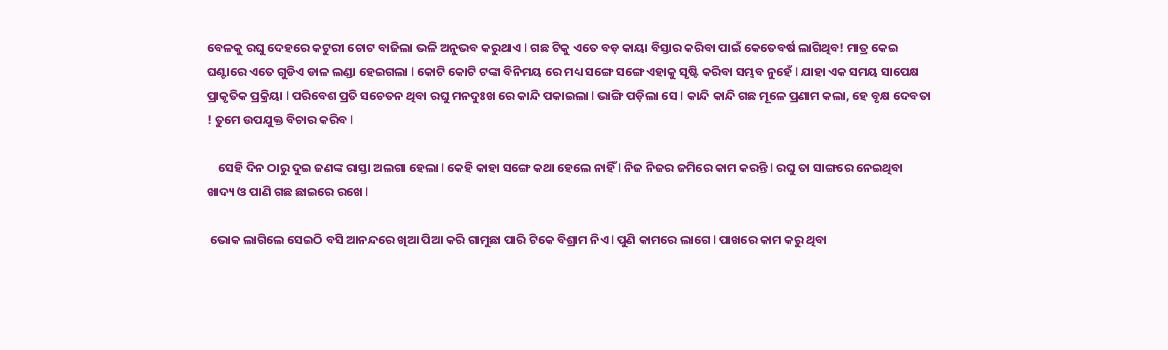ବେଳକୁ ରଘୁ ଦେହରେ କଟୁରୀ ଚୋଟ ବାଜିଲା ଭଳି ଅନୁଭବ କରୁଥାଏ l ଗଛ ଟିକୁ ଏତେ ବଡ଼ କାୟା ବିସ୍ତାର କରିବା ପାଇଁ କେତେବର୍ଷ ଲାଗିଥିବ! ମାତ୍ର କେଇ ଘଣ୍ଟାରେ ଏତେ ଗୁଡିଏ ଡାଳ ଲଣ୍ଡା ହେଇଗଲା l କୋଟି କୋଟି ଟଙ୍କା ବିନିମୟ ରେ ମଧ୍ୟ ସଙ୍ଗେ ସଙ୍ଗେ ଏହାକୁ ସୃଷ୍ଟି କରିବା ସମ୍ଭବ ନୁହେଁ l ଯାହା ଏକ ସମୟ ସାପେକ୍ଷ ପ୍ରାକୃତିକ ପ୍ରକ୍ରିୟା l ପରିବେଶ ପ୍ରତି ସଚେତନ ଥିବା ରଘୁ ମନଦୁଃଖ ରେ କାନ୍ଦି ପକାଇଲା l ଭାଙ୍ଗି ପଡ଼ିଲା ସେ l କାନ୍ଦି କାନ୍ଦି ଗଛ ମୂଳେ ପ୍ରଣାମ କଲା, ହେ ବୃକ୍ଷ ଦେବତା ! ତୁମେ ଉପଯୁକ୍ତ ବିଚାର କରିବ l

    ସେହି ଦିନ ଠାରୁ ଦୁଇ ଜଣଙ୍କ ରାସ୍ତା ଅଲଗା ହେଲା l କେହି କାହା ସଙ୍ଗେ କଥା ହେଲେ ନାହିଁ l ନିଜ ନିଜର ଜମିରେ କାମ କରନ୍ତି l ରଘୁ ତା ସାଙ୍ଗରେ ନେଇଥିବା ଖାଦ୍ୟ ଓ ପାଣି ଗଛ ଛାଇରେ ରଖେ l

 ଭୋକ ଲାଗିଲେ ସେଇଠି ବସି ଆନନ୍ଦରେ ଖିଆ ପିଆ କରି ଗାମୁଛା ପାରି ଟିକେ ବିଶ୍ରାମ ନିଏ l ପୁଣି କାମରେ ଲାଗେ l ପାଖରେ କାମ କରୁ ଥିବା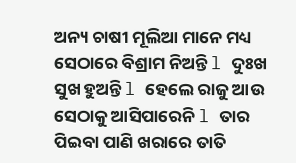ଅନ୍ୟ ଚାଷୀ ମୂଲିଆ ମାନେ ମଧ୍ୟ ସେଠାରେ ବିଶ୍ରାମ ନିଅନ୍ତି l ଦୁଃଖ ସୁଖ ହୁଅନ୍ତି l ହେଲେ ରାଜୁ ଆଉ ସେଠାକୁ ଆସିପାରେନି l ତାର ପିଇବା ପାଣି ଖରାରେ ତାତି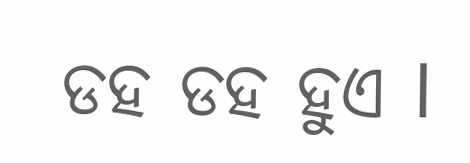ଡହ ଡହ ହୁଏ l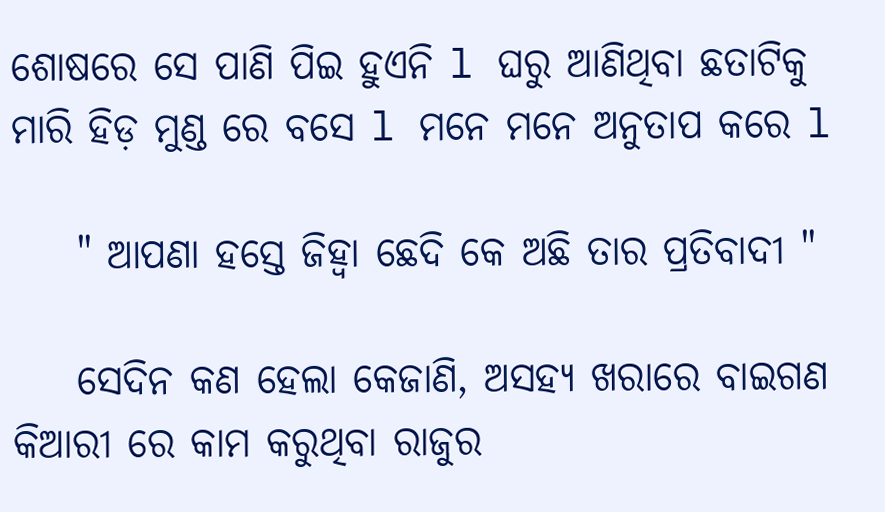ଶୋଷରେ ସେ ପାଣି ପିଇ ହୁଏନି l ଘରୁ ଆଣିଥିବା ଛତାଟିକୁ ମାରି ହିଡ଼ ମୁଣ୍ଡ ରେ ବସେ l ମନେ ମନେ ଅନୁତାପ କରେ l

    " ଆପଣା ହସ୍ତେ ଜିହ୍ୱା ଛେଦି କେ ଅଛି ତାର ପ୍ରତିବାଦୀ "

    ସେଦିନ କଣ ହେଲା କେଜାଣି, ଅସହ୍ୟ ଖରାରେ ବାଇଗଣ କିଆରୀ ରେ କାମ କରୁଥିବା ରାଜୁର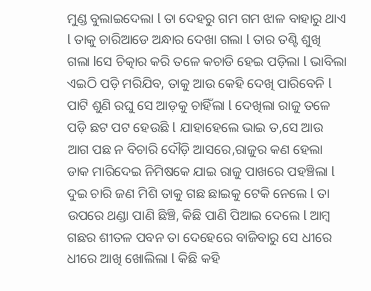ମୁଣ୍ଡ ବୁଲାଇଦେଲା l ତା ଦେହରୁ ଗମ ଗମ ଝାଳ ବାହାରୁ ଥାଏ l ତାକୁ ଚାରିଆଡେ ଅନ୍ଧାର ଦେଖା ଗଲା l ତାର ତଣ୍ଟି ଶୁଖି ଗଲା lସେ ଚିତ୍କାର କରି ତଳେ କଚାଡି ହେଇ ପଡ଼ିଲା l ଭାବିଲା ଏଇଠି ପଡ଼ି ମରିଯିବ, ତାକୁ ଆଉ କେହି ଦେଖି ପାରିବେନି l ପାଟି ଶୁଣି ରଘୁ ସେ ଆଡ଼କୁ ଚାହିଁଲା l ଦେଖିଲା ରାଜୁ ତଳେ ପଡ଼ି ଛଟ ପଟ ହେଉଛି l ଯାହାହେଲେ ଭାଇ ତ,ସେ ଆଉ ଆଗ ପଛ ନ ବିଚାରି ଦୌଡ଼ି ଆସରେ,ରାଜୁର କଣ ହେଲା ଡାକ ମାରିଦେଇ ନିମିଷକେ ଯାଇ ରାଜୁ ପାଖରେ ପହଞ୍ଚିଲା l ଦୁଇ ଚାରି ଜଣ ମିଶି ତାକୁ ଗଛ ଛାଇକୁ ଟେକି ନେଲେ l ତା ଉପରେ ଥଣ୍ଡା ପାଣି ଛିଞ୍ଚି, କିଛି ପାଣି ପିଆଇ ଦେଲେ l ଆମ୍ବ ଗଛର ଶୀତଳ ପବନ ତା ଦେହେରେ ବାଜିବାରୁ ସେ ଧୀରେ ଧୀରେ ଆଖି ଖୋଲିଲା l କିଛି କହି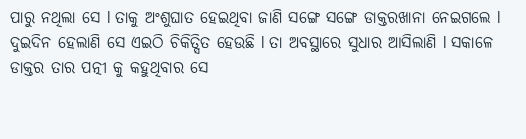ପାରୁ ନଥିଲା ସେ l ତାକୁ ଅଂଶୁଘାତ ହେଇଥିବା ଜାଣି ସଙ୍ଗେ ସଙ୍ଗେ ଡାକ୍ତରଖାନା ନେଇଗଲେ l ଦୁଇଦିନ ହେଲାଣି ସେ ଏଇଠି ଚିକିତ୍ସିତ ହେଉଛି l ତା ଅବସ୍ଥାରେ ସୁଧାର ଆସିଲାଣି l ସକାଳେ ଡାକ୍ତର ତାର ପତ୍ନୀ କୁ କହୁଥିବାର ସେ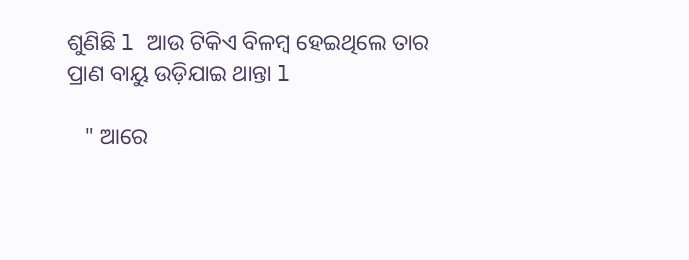ଶୁଣିଛି l ଆଉ ଟିକିଏ ବିଳମ୍ବ ହେଇଥିଲେ ତାର ପ୍ରାଣ ବାୟୁ ଉଡ଼ିଯାଇ ଥାନ୍ତା l

   " ଆରେ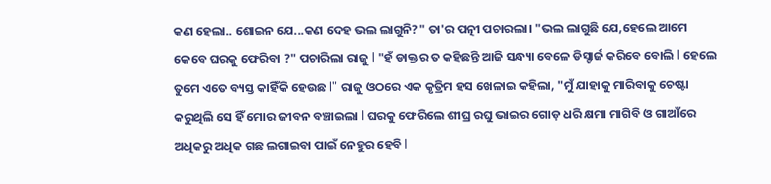କଣ ହେଲା.. ଶୋଇନ ଯେ...କଣ ଦେହ ଭଲ ଲାଗୁନି?" ତା'ର ପତ୍ନୀ ପଚାରଲା। "ଭଲ ଲାଗୁଛି ଯେ,ହେଲେ ଆମେ କେବେ ଘରକୁ ଫେରିବା ?" ପଚାରିଲା ରାଜୁ l "ହଁ ଡାକ୍ତର ତ କହିଛନ୍ତି ଆଜି ସନ୍ଧ୍ୟା ବେଳେ ଡିସ୍ଚାର୍ଜ କରିବେ ବୋଲି l ହେଲେ ତୁମେ ଏତେ ବ୍ୟସ୍ତ କାହିଁକି ହେଉଛ l" ରାଜୁ ଓଠରେ ଏକ କୃତ୍ରିମ ହସ ଖେଳାଇ କହିଲା, "ମୁଁ ଯାହାକୁ ମାରିବାକୁ ଚେଷ୍ଟା କରୁଥିଲି ସେ ହିଁ ମୋର ଜୀବନ ବଞ୍ଚାଇଲା l ଘରକୁ ଫେରିଲେ ଶୀଘ୍ର ରଘୁ ଭାଇର ଗୋଡ଼ ଧରି କ୍ଷମା ମାଗିବି ଓ ଗାଆଁରେ ଅଧିକରୁ ଅଧିକ ଗଛ ଲଗାଇବା ପାଇଁ ନେହୁର ହେବି l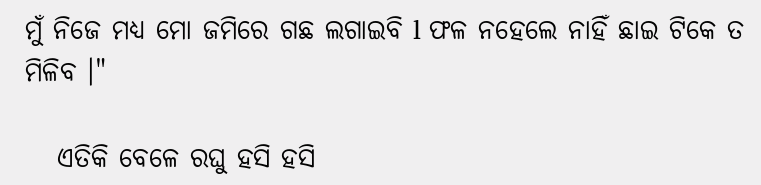ମୁଁ ନିଜେ ମଧ୍ୟ ମୋ ଜମିରେ ଗଛ ଲଗାଇବି l ଫଳ ନହେଲେ ନାହିଁ ଛାଇ ଟିକେ ତ ମିଳିବ ।"

   ଏତିକି ବେଳେ ରଘୁ ହସି ହସି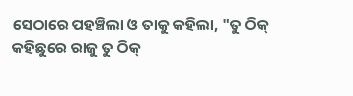ସେଠାରେ ପହଞ୍ଚିଲା ଓ ତାକୁ କହିଲା, "ତୁ ଠିକ୍ କହିଛୁରେ ରାଜୁ ତୁ ଠିକ୍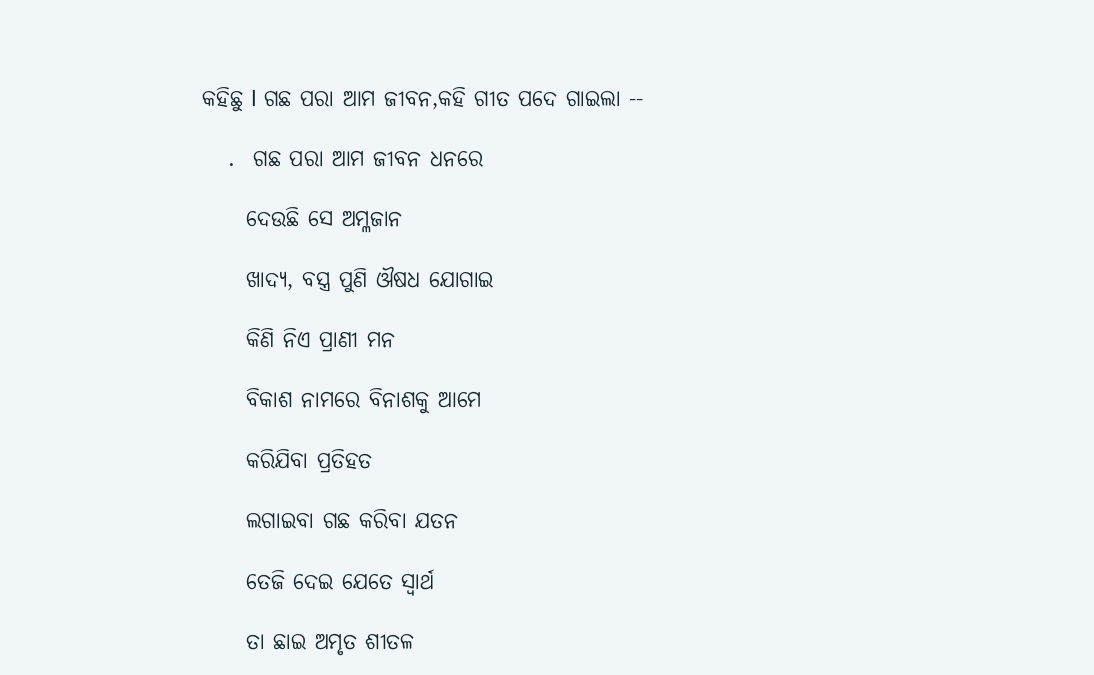କହିଛୁ l ଗଛ ପରା ଆମ ଜୀବନ,କହି ଗୀତ ପଦେ ଗାଇଲା --

   .  ଗଛ ପରା ଆମ ଜୀବନ ଧନରେ

     ଦେଉଛି ସେ ଅମ୍ଳଜାନ

     ଖାଦ୍ୟ, ବସ୍ତ୍ର ପୁଣି ଔଷଧ ଯୋଗାଇ

     କିଣି ନିଏ ପ୍ରାଣୀ ମନ

     ବିକାଶ ନାମରେ ବିନାଶକୁ ଆମେ

     କରିଯିବା ପ୍ରତିହତ

     ଲଗାଇବା ଗଛ କରିବା ଯତନ

     ତେଜି ଦେଇ ଯେତେ ସ୍ୱାର୍ଥ

     ତା ଛାଇ ଅମୃତ ଶୀତଳ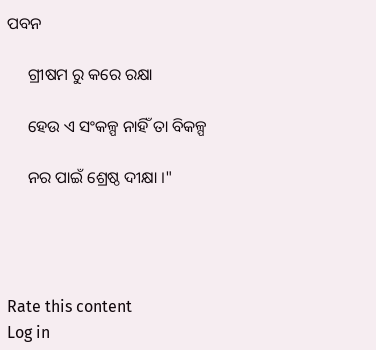ପବନ

     ଗ୍ରୀଷମ ରୁ କରେ ରକ୍ଷା

     ହେଉ ଏ ସଂକଳ୍ପ ନାହିଁ ତା ବିକଳ୍ପ

     ନର ପାଇଁ ଶ୍ରେଷ୍ଠ ଦୀକ୍ଷା ।"




Rate this content
Log in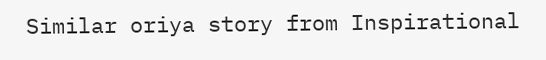Similar oriya story from Inspirational